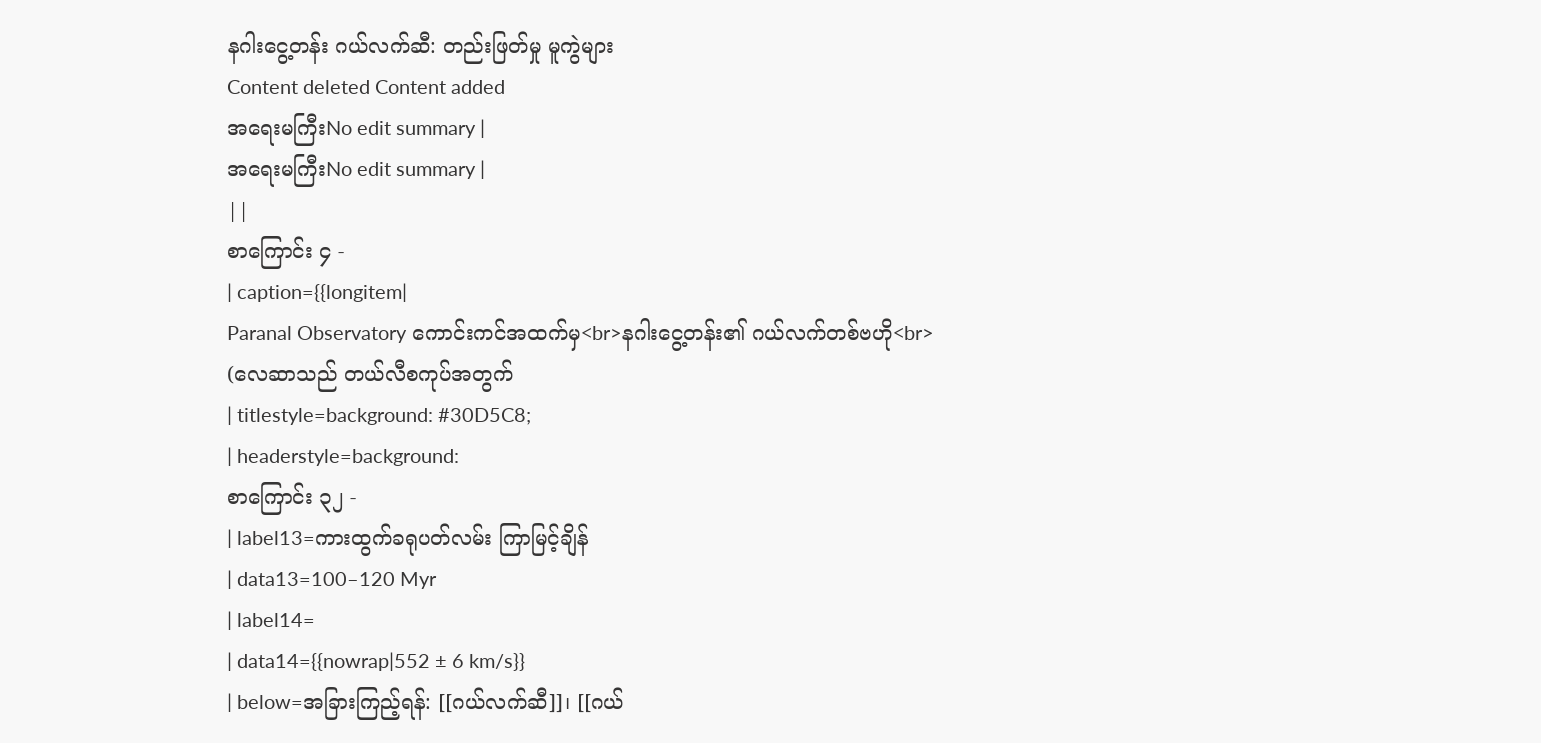နဂါးငွေ့တန်း ဂယ်လက်ဆီ: တည်းဖြတ်မှု မူကွဲများ
Content deleted Content added
အရေးမကြီးNo edit summary |
အရေးမကြီးNo edit summary |
||
စာကြောင်း ၄ -
| caption={{longitem|
Paranal Observatory ကောင်းကင်အထက်မှ<br>နဂါးငွေ့တန်း၏ ဂယ်လက်တစ်ဗဟို<br>
(လေဆာသည် တယ်လီစကုပ်အတွက်
| titlestyle=background: #30D5C8;
| headerstyle=background:
စာကြောင်း ၃၂ -
| label13=ကားထွက်ခရုပတ်လမ်း ကြာမြင့်ချိန်
| data13=100–120 Myr
| label14=
| data14={{nowrap|552 ± 6 km/s}}
| below=အခြားကြည့်ရန်: [[ဂယ်လက်ဆီ]]၊ [[ဂယ်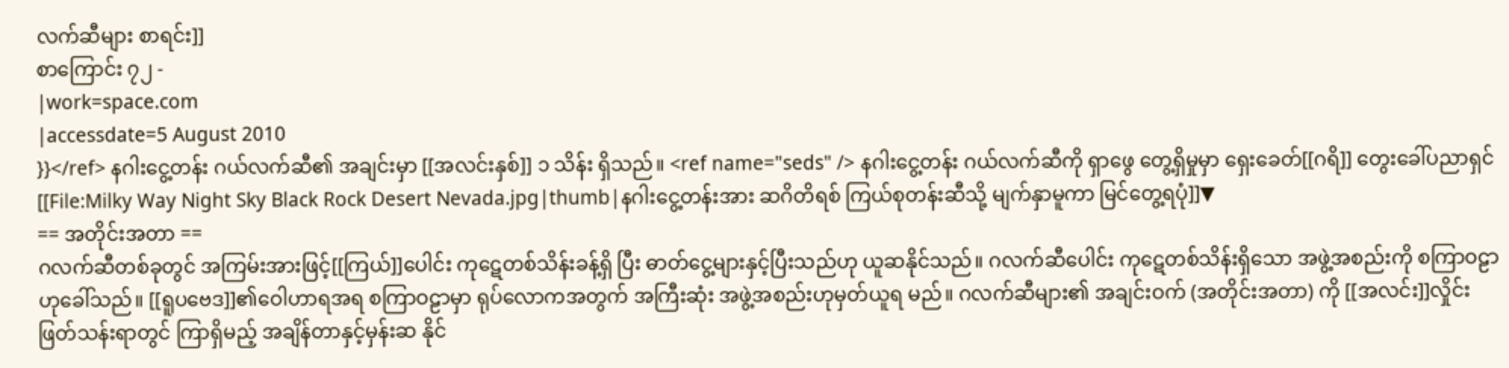လက်ဆီများ စာရင်း]]
စာကြောင်း ၇၂ -
|work=space.com
|accessdate=5 August 2010
}}</ref> နဂါးငွေ့တန်း ဂယ်လက်ဆီ၏ အချင်းမှာ [[အလင်းနှစ်]] ၁ သိန်း ရှိသည်။ <ref name="seds" /> နဂါးငွေ့တန်း ဂယ်လက်ဆီကို ရှာဖွေ တွေ့ရှိမှုမှာ ရှေးခေတ်[[ဂရိ]] တွေးခေါ်ပညာရှင်
[[File:Milky Way Night Sky Black Rock Desert Nevada.jpg|thumb|နဂါးငွေ့တန်းအား ဆဂိတိရစ် ကြယ်စုတန်းဆီသို့ မျက်နှာမူကာ မြင်တွေ့ရပုံ]]▼
== အတိုင်းအတာ ==
ဂလက်ဆီတစ်ခုတွင် အကြမ်းအားဖြင့်[[ကြယ်]]ပေါင်း ကုဋေတစ်သိန်းခန့်ရှိ ပြီး ဓာတ်ငွေ့များနှင့်ပြီးသည်ဟု ယူဆနိုင်သည်။ ဂလက်ဆီပေါင်း ကုဋေတစ်သိန်းရှိသော အဖွဲ့အစည်းကို စကြာဝဠာဟုခေါ်သည်။ [[ရူပဗေဒ]]၏ဝေါဟာရအရ စကြာဝဠာမှာ ရုပ်လောကအတွက် အကြီးဆုံး အဖွဲ့အစည်းဟုမှတ်ယူရ မည်။ ဂလက်ဆီများ၏ အချင်းဝက် (အတိုင်းအတာ) ကို [[အလင်း]]လှိုင်း ဖြတ်သန်းရာတွင် ကြာရှိမည့် အချိန်တာနှင့်မှန်းဆ နိုင်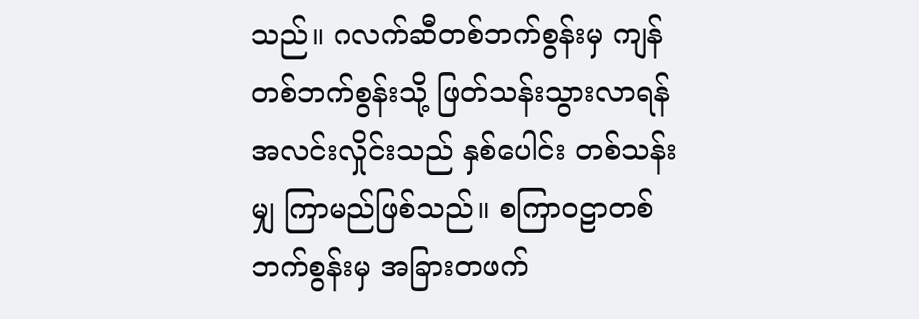သည်။ ဂလက်ဆီတစ်ဘက်စွန်းမှ ကျန်တစ်ဘက်စွန်းသို့ ဖြတ်သန်းသွားလာရန် အလင်းလှိုင်းသည် နှစ်ပေါင်း တစ်သန်းမျှ ကြာမည်ဖြစ်သည်။ စကြာဝဠာတစ်ဘက်စွန်းမှ အခြားတဖက်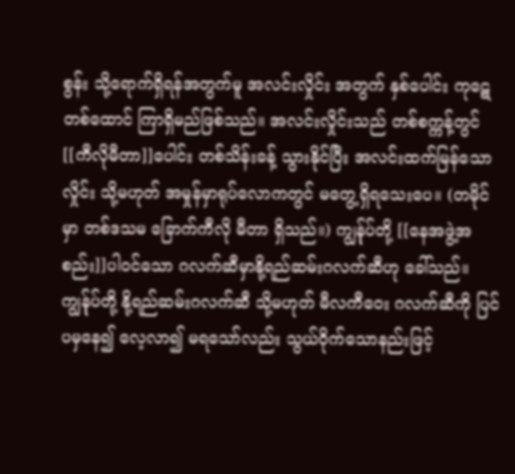စွန်း သို့ရောက်ရှိရန်အတွက်မူ အလင်းလှိုင်း အတွက် နှစ်ပေါင်း ကုဋေတစ်ထောင် ကြာရှိမည်ဖြစ်သည်။ အလင်းလှိုင်းသည် တစ်စက္ကန့်တွင် [[ကီလိုမီတာ]]ပေါင်း တစ်သိန်းခန့် သွားနိုင်ပြီး အလင်းထက်မြန်သောလှိုင်း သို့မဟုတ် အမှုန်မှာရုပ်လောကတွင် မတွေ့ရှိရသေးပေ။ (တမိုင်မှာ တစ်ဒသမ ခြောက်ကီလို မီတာ ရှိသည်။) ကျွန်ုပ်တို့ [[နေအဖွဲ့အစည်း]]ပါဝင်သော ဂလက်ဆီမှာနို့ရည်ဆမ်းဂလက်ဆီဟု ခေါ်သည်။ ကျွန်ုပ်တို့ နို့ရည်ဆမ်းဂလက်ဆီ သို့မဟုတ် မီလကီဝေး ဂလက်ဆီကို ပြင်ပမှနေ၍ လေ့လာ၍ မရသော်လည်း သွယ်ဝိုက်သောနည်းဖြင့်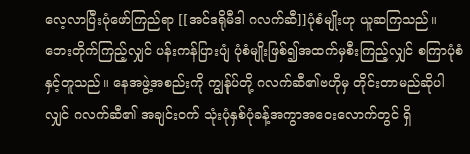လေ့လာပြီးပုံဖော်ကြည်ရာ [[အင်ဒရိုမီဒါ ဂလက်ဆီ]]ပုံစံမျိုးဟု ယူဆကြသည်။ ဘေးတိုက်ကြည့်လျှင် ပန်းကန်ပြားပျံ ပုံစံမျိုးဖြစ်၍အထက်မှစီးကြည့်လျှင် စကြာပုံစံနှင့်တူသည်။ နေအဖွဲ့အစည်းကို ကျွန်ုပ်တို့ ဂလက်ဆီ၏ဗဟိုမှ တိုင်းတာမည်ဆိုပါလျှင် ဂလက်ဆီ၏ အချင်းဝက် သုံးပုံနှစ်ပုံခန့်အကွာအဝေးလောက်တွင် ရှိ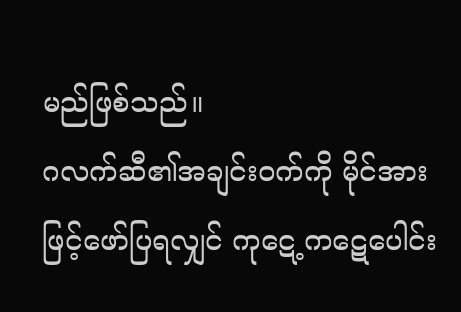မည်ဖြစ်သည်။
ဂလက်ဆီ၏အချင်းဝက်ကို မိုင်အားဖြင့်ဖော်ပြရလျှင် ကုဋေ့ကဋေပေါင်း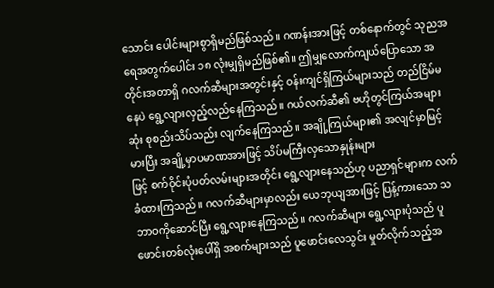သောင်း ပေါင်းများစွာရှိမည်ဖြစ်သည်။ ဂဏန်းအားဖြင့် တစ်နောက်တွင် သုညအရေအတွက်ပေါင်း ၁၈ လုံးမျှရှိမည်ဖြစ်၏။ ဤမျှလောက်ကျယ်ပြောသော အတိုင်းအတာရှိ ဂလက်ဆီများအတွင်းနှင့် ဝန်းကျင်ရှိကြယ်များသည် တည်ငြိမ်မနေပဲ ရွေ့လျားလှည့်လည်နေကြသည်။ ဂယ်လက်ဆီ၏ ဗဟိုတွင်ကြယ်အများဆုံး စုစည်းသိပ်သည်း လျက်နေကြသည်။ အချို့ကြယ်များ၏ အလျင်မှာမြင့်မားပြီး အချို့မှာပမာဏအားဖြင့် သိပ်မကြီးလှသောနှုန်းများ
ဖြင့် စက်ဝိုင်းပုံပတ်လမ်းများအတိုင်း ရွေ့လျားနေသည်ဟု ပညာရှင်များက လက်ခံထားကြသည်။ ဂလက်ဆီများမှာလည်း ယေဘုယျအားဖြင့် ပြန့်ကားသော သဘာဝကိုဆောင်ပြီး ရွေ့လျားနေကြသည်။ ဂလက်ဆီများ ရွေ့လျားပုံသည် ပူဖောင်းတစ်လုံးပေါ်ရှိ အစက်များသည် ပူဖောင်းလေသွင်း မှုတ်လိုက်သည့်အ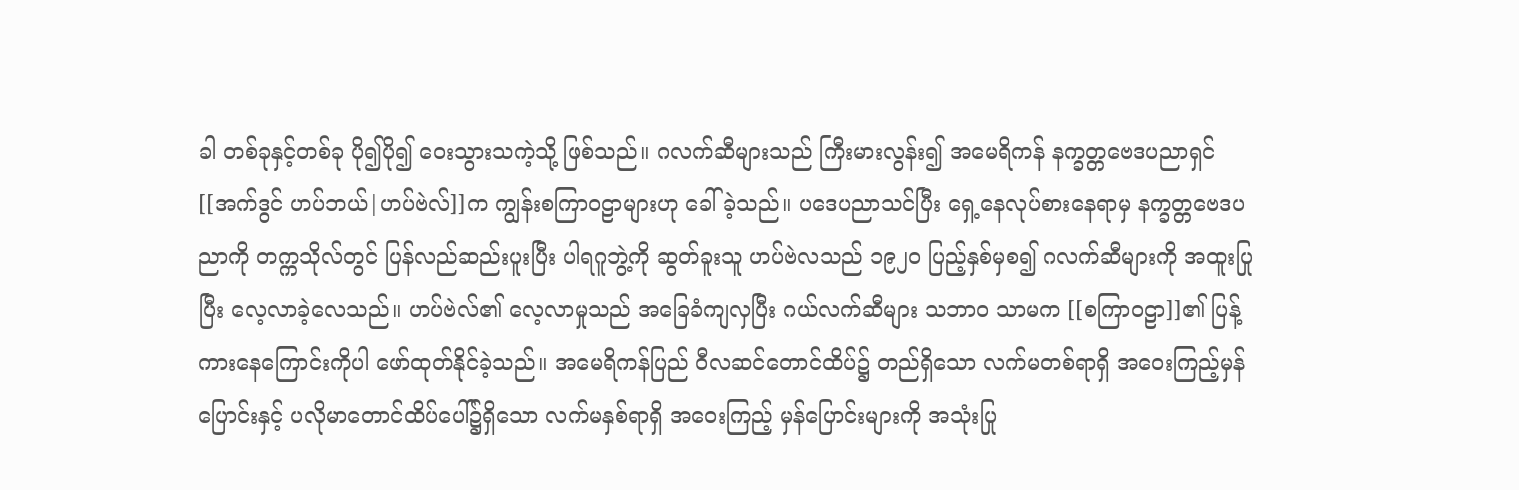ခါ တစ်ခုနှင့်တစ်ခု ပို၍ပို၍ ဝေးသွားသကဲ့သို့ ဖြစ်သည်။ ဂလက်ဆီများသည် ကြီးမားလွန်း၍ အမေရိကန် နက္ခတ္တဗေဒပညာရှင် [[အက်ဒွင် ဟပ်ဘယ်|ဟပ်ဗဲလ်]]က ကျွန်းစကြာဝဠာများဟု ခေါ်ခဲ့သည်။ ပဒေပညာသင်ပြီး ရှေ့နေလုပ်စားနေရာမှ နက္ခတ္တဗေဒပညာကို တက္ကသိုလ်တွင် ပြန်လည်ဆည်းပူးပြီး ပါရဂူဘွဲ့ကို ဆွတ်ခူးသူ ဟပ်ဗဲလသည် ၁၉၂ဝ ပြည့်နှစ်မှစ၍ ဂလက်ဆီများကို အထူးပြုပြီး လေ့လာခဲ့လေသည်။ ဟပ်ဗဲလ်၏ လေ့လာမှုသည် အခြေခံကျလှပြီး ဂယ်လက်ဆီများ သဘာဝ သာမက [[စကြာဝဠာ]]၏ ပြန့်ကားနေကြောင်းကိုပါ ဖော်ထုတ်နိုင်ခဲ့သည်။ အမေရိကန်ပြည် ဝီလဆင်တောင်ထိပ်၌ တည်ရှိသော လက်မတစ်ရာရှိ အဝေးကြည့်မှန်ပြောင်းနှင့် ပလိုမာတောင်ထိပ်ပေါ်၌ရှိသော လက်မနှစ်ရာရှိ အဝေးကြည့် မှန်ပြောင်းများကို အသုံးပြု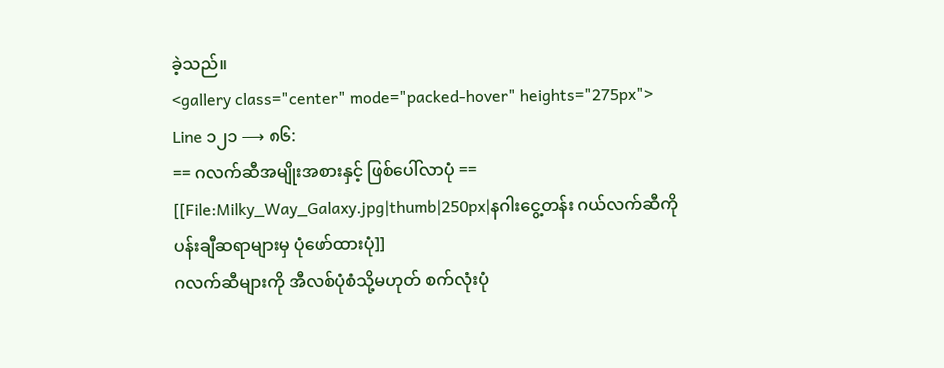ခဲ့သည်။
<gallery class="center" mode="packed-hover" heights="275px">
Line ၁၂၁ ⟶ ၈၆:
== ဂလက်ဆီအမျိုးအစားနှင့် ဖြစ်ပေါ်လာပုံ ==
[[File:Milky_Way_Galaxy.jpg|thumb|250px|နဂါးငွေ့တန်း ဂယ်လက်ဆီကို ပန်းချီဆရာများမှ ပုံဖော်ထားပုံ]]
ဂလက်ဆီများကို အီလစ်ပုံစံသို့မဟုတ် စက်လုံးပုံ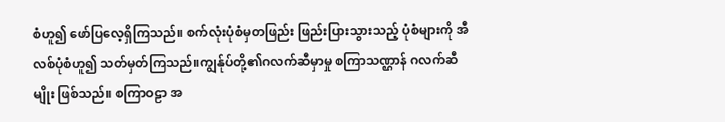စံဟူ၍ ဖော်ပြလေ့ရှိကြသည်။ စက်လုံးပုံစံမှတဖြည်း ဖြည်းပြားသွားသည့် ပုံစံများကို အီလစ်ပုံစံဟူ၍ သတ်မှတ်ကြသည်။ကျွန်ုပ်တို့၏ဂလက်ဆီမှာမှု စကြာသဏ္ဌာန် ဂလက်ဆီမျိုး ဖြစ်သည်။ စကြာဝဠာ အ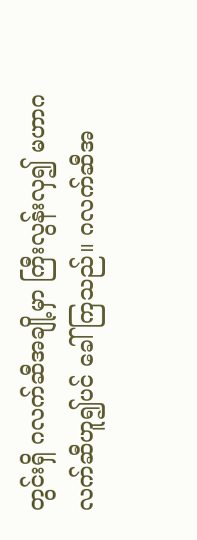တွင်းရှိ ဂလက်ဆီအချို့မှာ ကြီးလွန်းလှ၍ မဟာဂလက်ဆီဟူ၍ပင် ခေါ် ကြသည်။ ဂလက်ဆီအ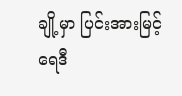ချို့မှာ ပြင်းအားမြင့် ရေဒီ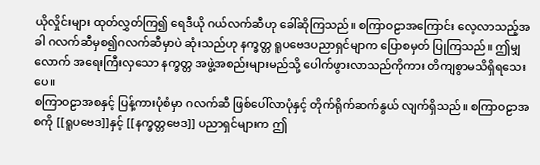ယိုလှိုင်းများ ထုတ်လွှတ်ကြ၍ ရေဒီယို ဂယ်လက်ဆီဟု ခေါ်ဆိုကြသည်။ စကြာဝဠာအကြောင်း လေ့လာသည့်အခါ ဂလက်ဆီမှစ၍ဂလက်ဆီမှာပဲ ဆုံးသည်ဟု နက္ခတ္တ ရူပဗေဒပညာရှင်မျာက ပြောစမှတ် ပြုကြသည်။ ဤမျှလောက် အရေးကြီးလှသော နက္ခတ္တ အဖွဲ့အစည်းများမည်သို့ ပေါက်ဖွားလာသည်ကိုကား တိကျစွာမသိရှိရသေးပေ။
စကြာဝဠာအစနှင့် ပြန့်ကားပုံစံမှာ ဂလက်ဆီ ဖြစ်ပေါ်လာပုံနှင့် တိုက်ရိုက်ဆက်နွယ် လျက်ရှိသည်။ စကြာဝဠာအစကို [[ရူပဗေဒ]]နှင့် [[နက္ခတ္တဗေဒ]] ပညာရှင်များက ဤ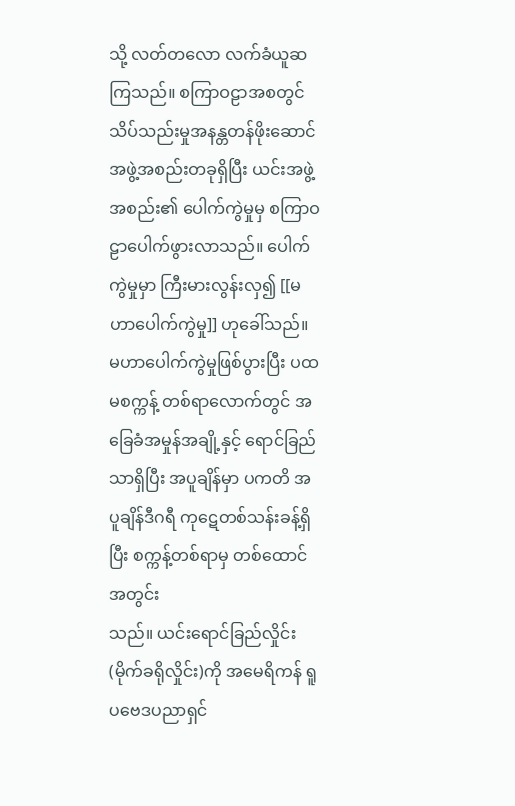သို့ လတ်တလော လက်ခံယူဆကြသည်။ စကြာဝဠာအစတွင် သိပ်သည်းမှုအနန္တတန်ဖိုးဆောင် အဖွဲ့အစည်းတခုရှိပြီး ယင်းအဖွဲ့အစည်း၏ ပေါက်ကွဲမှုမှ စကြာဝဠာပေါက်ဖွားလာသည်။ ပေါက်ကွဲမှုမှာ ကြီးမားလွန်းလှ၍ [[မဟာပေါက်ကွဲမှု]] ဟုခေါ်သည်။ မဟာပေါက်ကွဲမှုဖြစ်ပွားပြီး ပထမစက္ကန့် တစ်ရာလောက်တွင် အခြေခံအမှုန်အချို့နှင့် ရောင်ခြည်သာရှိပြီး အပူချိန်မှာ ပကတိ အပူချိန်ဒီဂရီ ကုဋေတစ်သန်းခန့်ရှိပြီး စက္ကန့်တစ်ရာမှ တစ်ထောင်အတွင်း
သည်။ ယင်းရောင်ခြည်လှိုင်း (မိုက်ခရိုလှိုင်း)ကို အမေရိကန် ရူပဗေဒပညာရှင်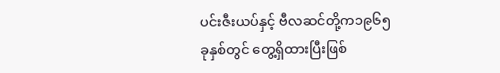ပင်းဇီးယပ်နှင့် ဗီလဆင်တို့က၁၉၆၅ ခုနှစ်တွင် တွေ့ရှိထားပြီးဖြစ်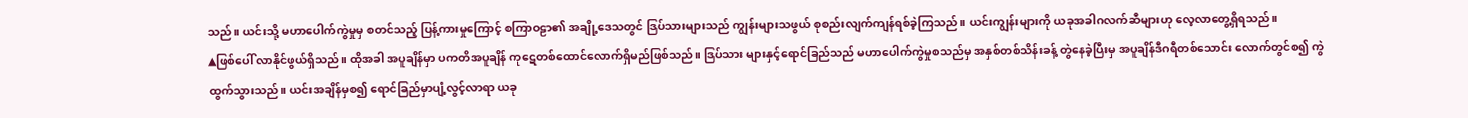သည်။ ယင်းသို့ မဟာပေါက်ကွဲမှုမှ စတင်သည့် ပြန့်ကားမှုကြောင့် စကြာဝဠာ၏ အချို့ဒေသတွင် ဒြပ်သားများသည် ကျွန်းများသဖွယ် စုစည်းလျက်ကျန်ရစ်ခဲ့ကြသည်။ ယင်းကျွန်းများကို ယခုအခါဂလက်ဆီများဟု လေ့လာတွေ့ရှိရသည်။
▲ဖြစ်ပေါ် လာနိုင်ဖွယ်ရှိသည်။ ထိုအခါ အပူချိန်မှာ ပကတိအပူချိန် ကုဋေတစ်ထောင်လောက်ရှိမည်ဖြစ်သည်။ ဒြပ်သား များနှင့်ရောင်ခြည်သည် မဟာပေါက်ကွဲမှုစသည်မှ အနှစ်တစ်သိန်းခန့် တွဲနေခဲ့ပြီးမှ အပူချိန်ဒီဂရီတစ်သောင်း လောက်တွင်စ၍ ကွဲထွက်သွားသည်။ ယင်းအချိန်မှစ၍ ရောင်ခြည်မှာပျံ့လွင့်လာရာ ယခု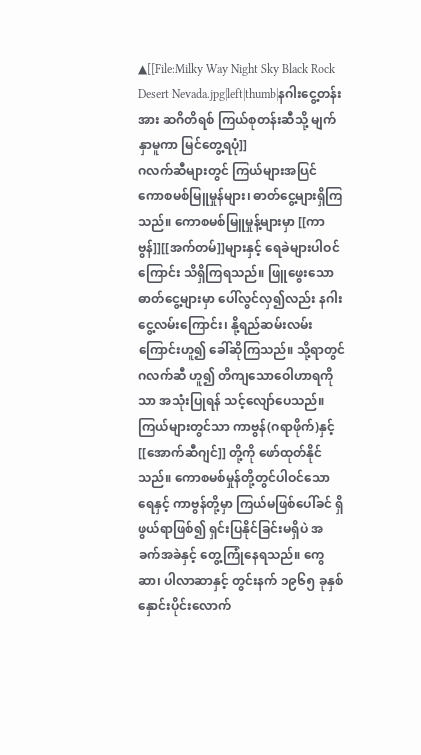▲[[File:Milky Way Night Sky Black Rock Desert Nevada.jpg|left|thumb|နဂါးငွေ့တန်းအား ဆဂိတိရစ် ကြယ်စုတန်းဆီသို့ မျက်နှာမူကာ မြင်တွေ့ရပုံ]]
ဂလက်ဆီများတွင် ကြယ်များအပြင် ကောစမစ်မြူမှုန်များ၊ ဓာတ်ငွေ့များရှိကြသည်။ ကောစမစ်မြူမှုန့်များမှာ [[ကာဗွန်]][[အက်တမ်]]များနှင့် ရေခဲများပါဝင်ကြောင်း သိရှိကြရသည်။ ဖြူဖွေးသော ဓာတ်ငွေ့များမှာ ပေါ်လွင်လှ၍လည်း နဂါးငွေ့လမ်းကြောင်း၊ နို့ရည်ဆမ်းလမ်းကြောင်းဟူ၍ ခေါ်ဆိုကြသည်။ သို့ရာတွင် ဂလက်ဆီ ဟူ၍ တိကျသောဝေါဟာရကိုသာ အသုံးပြုရန် သင့်လျော်ပေသည်။ ကြယ်များတွင်သာ ကာဗွန်(ဂရာဖိုက်)နှင့် [[အောက်ဆီဂျင်]] တို့ကို ဖော်ထုတ်နိုင်သည်။ ကောစမစ်မှုန်တို့တွင်ပါဝင်သော ရေနှင့် ကာဗွန်တို့မှာ ကြယ်မဖြစ်ပေါ်ခင် ရှိဖွယ်ရာဖြစ်၍ ရှင်းပြနိုင်ခြင်းမရှိပဲ အခက်အခဲနှင့် တွေ့ကြုံနေရသည်။ ကွေဆာ၊ ပါလာဆာနှင့် တွင်းနက် ၁၉၆၅ ခုနှစ် နှောင်းပိုင်းလောက်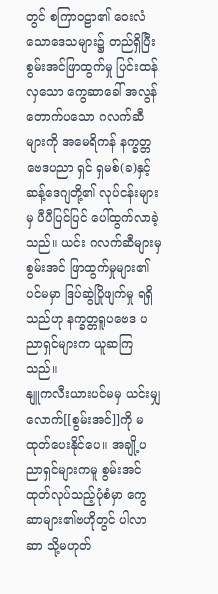တွင် စကြာဝဠာ၏ ဝေးလံသောဒေသများ၌ တည်ရှိပြီး စွမ်းအင်ဖြာထွက်မှု ပြင်းထန်လှသော ကွေဆာခေါ် အလွန်တောက်ပသော ဂလက်ဆီများကို အမေရိကန် နက္ခတ္တဗေဒပညာ ရှင် ရှမစ်(ခ)နှင့် ဆန့်ဒေဂျတို့၏ လုပ်ငန်းများမှ ပီပီပြင်ပြင် ပေါ်ထွက်လာခဲ့သည်။ ယင်း ဂလက်ဆီများမှ စွမ်းအင် ဖြာထွက်မှုများ၏ ပင်မမှာ ဒြပ်ဆွဲပြိုဖျက်မှု ရရှိသည်ဟု နက္ခတ္တရူပဗေဒ ပညာရှင်များက ယူဆကြသည်။
နျူကလီးယားပင်မမှ ယင်းမျှလောက်[[စွမ်းအင်]]ကို မထုတ်ပေးနိုင်ပေ။ အချို့ပညာရှင်များကမူ စွမ်းအင်ထုတ်လုပ်သည့်ပုံစံမှာ ကွေဆာများ၏ဗဟိုတွင် ပါလာဆာ သို့မဟုတ်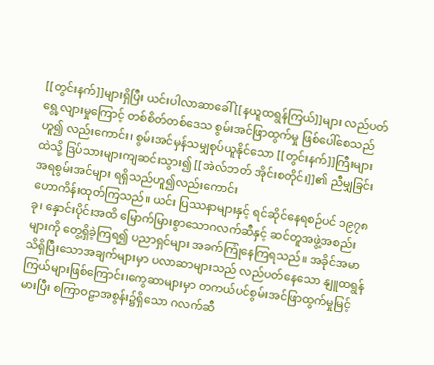[[တွင်းနက်]]များရှိပြီး ယင်းပါလာဆာခေါ် [[နယူထရွန်ကြယ်]]များ လည်ပတ်ရွေ့လျားမှုကြောင့် တစ်စိတ်တစ်ဒေသ စွမ်းအင်ဖြာထွက်မှု ဖြစ်ပေါ်စေသည်ဟူ၍ လည်းကောင်း၊ စွမ်းအင်မှန်သမျှစုပ်ယူနိုင်သော [[တွင်းနက်]]ကြီးများထဲသို့ ဒြပ်သားများကျဆင်းသွား၍ [[အဲလ်ဘတ် အိုင်းစတိုင်း]]၏ ညီမျှခြင်းအရစွမ်းအင်များ ရရှိသည်ဟူ၍လည်းကောင်း
ဟောကိန်းထုတ်ကြသည်။ ယင်း ပြဿနာများနှင့် ရင်ဆိုင်နေရစဉ်ပင် ၁၉၇၈ ခု၊ နှောင်းပိုင်းအထိ မြောက်မြားစွာသောဂလက်ဆီနှင့် ဆင်တူအဖွဲ့အစည်းများကို တွေ့ရှိခဲ့ကြရ၍ ပညာရှင်များ အခက်ကြုံနေကြရသည်။ အခိုင်အမာသိရှိပြီးသောအချက်များမှာ ပလာဆာများသည် လည်ပတ်နေသော နျူထရွန်ကြယ်များဖြစ်ကြောင်း၊ကွေဆာများမှာ တကယ်ပင်စွမ်းအင်ဖြာထွက်မှုမြင့်မားပြီး စကြာဝဠာအစွန်း၌ရှိသော ဂလက်ဆီ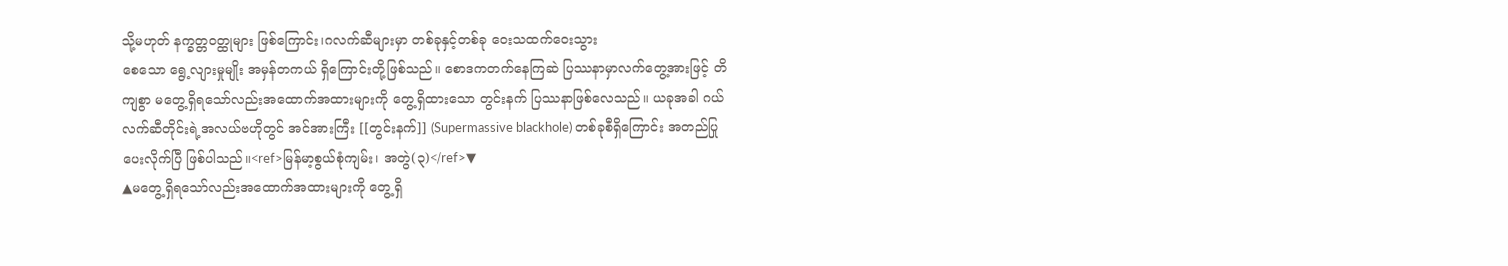သို့မဟုတ် နက္ခတ္တဝတ္ထုများ ဖြစ်ကြောင်း၊ဂလက်ဆီများမှာ တစ်ခုနှင့်တစ်ခု ဝေးသထက်ဝေးသွား
စေသော ရွေ့လျားမှုမျိုး အမှန်တကယ် ရှိကြောင်းတို့ဖြစ်သည်။ စောဒကတက်နေကြဆဲ ပြဿနာမှာလက်တွေ့အားဖြင့် တိကျစွာ မတွေ့ရှိရသော်လည်းအထောက်အထားများကို တွေ့ရှိထားသော တွင်းနက် ပြဿနာဖြစ်လေသည်။ ယခုအခါ ဂယ်လက်ဆီတိုင်းရဲ့အလယ်ဗဟိုတွင် အင်အားကြီး [[တွင်းနက်]] (Supermassive blackhole) တစ်ခုစီရှိကြောင်း အတည်ပြုပေးလိုက်ပြီ ဖြစ်ပါသည်။<ref>မြန်မာ့စွယ်စုံကျမ်း၊ အတွဲ(၃)</ref>▼
▲မတွေ့ရှိရသော်လည်းအထောက်အထားများကို တွေ့ရှိ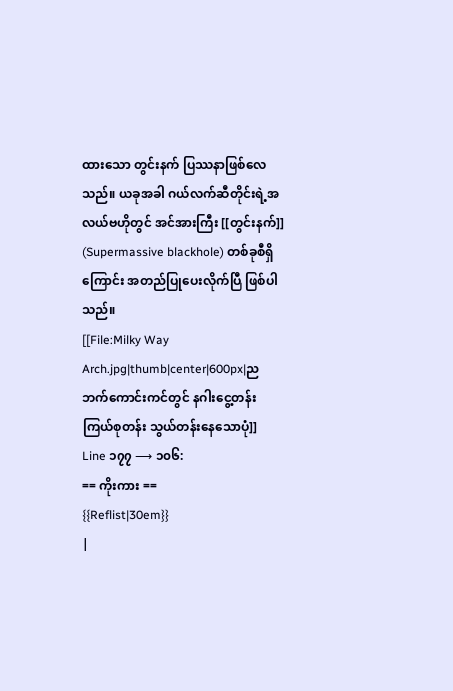ထားသော တွင်းနက် ပြဿနာဖြစ်လေသည်။ ယခုအခါ ဂယ်လက်ဆီတိုင်းရဲ့အလယ်ဗဟိုတွင် အင်အားကြီး [[တွင်းနက်]] (Supermassive blackhole) တစ်ခုစီရှိကြောင်း အတည်ပြုပေးလိုက်ပြီ ဖြစ်ပါသည်။
[[File:Milky Way Arch.jpg|thumb|center|600px|ညဘက်ကောင်းကင်တွင် နဂါးငွေ့တန်းကြယ်စုတန်း သွယ်တန်းနေသောပုံ]]
Line ၁၇၇ ⟶ ၁၀၆:
== ကိုးကား ==
{{Reflist|30em}}
|